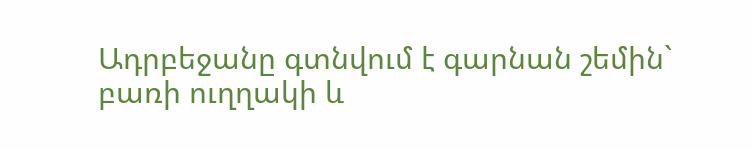Ադրբեջանը գտնվում է գարնան շեմին` բառի ուղղակի և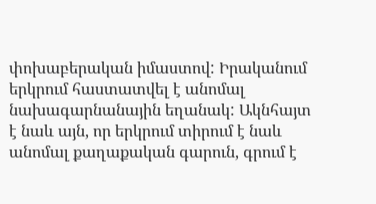փոխաբերական իմաստով: Իրականում երկրում հաստատվել է անոմալ նախագարնանային եղանակ: Ակնհայտ է նաև այն, որ երկրում տիրում է նաև անոմալ քաղաքական գարուն, գրում է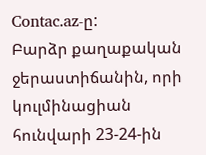Contac.az-ը:
Բարձր քաղաքական ջերաստիճանին, որի կուլմինացիան հունվարի 23-24-ին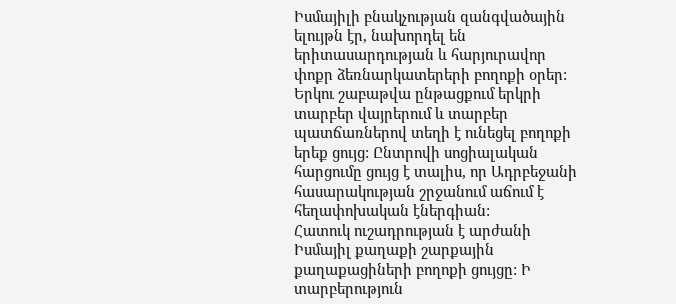Իսմայիլի բնակչության զանգվածային ելույթն էր, նախորդել են երիտասարդության և հարյուրավոր փոքր ձեռնարկատերերի բողոքի օրեր: Երկու շաբաթվա ընթացքում երկրի տարբեր վայրերում և տարբեր պատճառներով տեղի է ունեցել բողոքի երեք ցույց: Ընտրովի սոցիալական հարցումը ցույց է տալիս, որ Ադրբեջանի հասարակության շրջանում աճում է հեղափոխական էներգիան:
Հատուկ ուշադրության է արժանի Իսմայիլ քաղաքի շարքային քաղաքացիների բողոքի ցույցը: Ի տարբերություն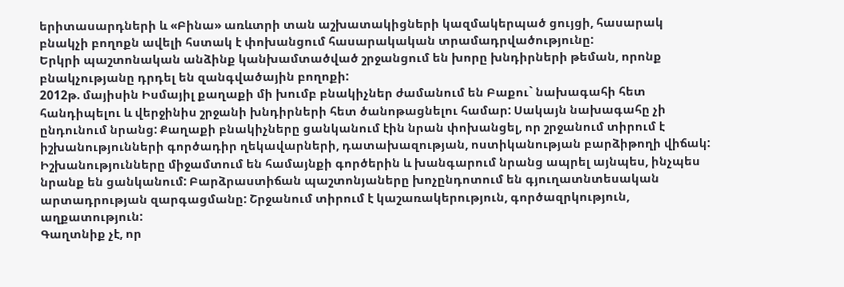երիտասարդների և «Բինա» առևտրի տան աշխատակիցների կազմակերպած ցույցի, հասարակ բնակչի բողոքն ավելի հստակ է փոխանցում հասարակական տրամադրվածությունը:
Երկրի պաշտոնական անձինք կանխամտածված շրջանցում են խորը խնդիրների թեման, որոնք բնակչությանը դրդել են զանգվածային բողոքի:
2012թ. մայիսին Իսմայիլ քաղաքի մի խումբ բնակիչներ ժամանում են Բաքու` նախագահի հետ հանդիպելու և վերջինիս շրջանի խնդիրների հետ ծանոթացնելու համար: Սակայն նախագահը չի ընդունում նրանց: Քաղաքի բնակիչները ցանկանում էին նրան փոխանցել, որ շրջանում տիրում է իշխանությունների գործադիր ղեկավարների, դատախազության, ոստիկանության բարձիթողի վիճակ: Իշխանությունները միջամտում են համայնքի գործերին և խանգարում նրանց ապրել այնպես, ինչպես նրանք են ցանկանում: Բարձրաստիճան պաշտոնյաները խոչընդոտում են գյուղատնտեսական արտադրության զարգացմանը: Շրջանում տիրում է կաշառակերություն, գործազրկություն, աղքատություն:
Գաղտնիք չէ, որ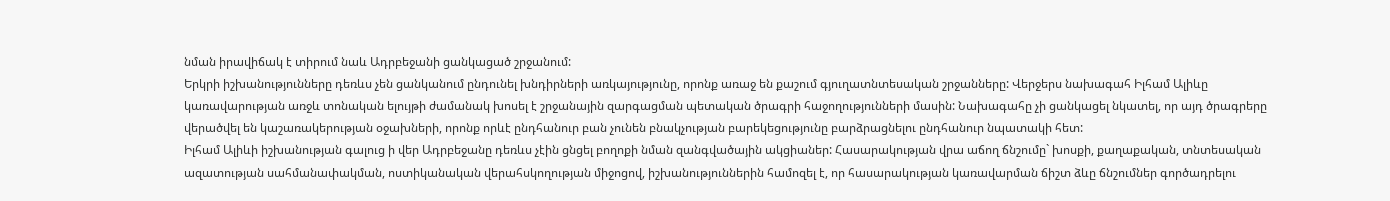նման իրավիճակ է տիրում նաև Ադրբեջանի ցանկացած շրջանում:
Երկրի իշխանությունները դեռևս չեն ցանկանում ընդունել խնդիրների առկայությունը, որոնք առաջ են քաշում գյուղատնտեսական շրջանները: Վերջերս նախագահ Իլհամ Ալիևը կառավարության առջև տոնական ելույթի ժամանակ խոսել է շրջանային զարգացման պետական ծրագրի հաջողությունների մասին: Նախագահը չի ցանկացել նկատել, որ այդ ծրագրերը վերածվել են կաշառակերության օջախների, որոնք որևէ ընդհանուր բան չունեն բնակչության բարեկեցությունը բարձրացնելու ընդհանուր նպատակի հետ:
Իլհամ Ալիևի իշխանության գալուց ի վեր Ադրբեջանը դեռևս չէին ցնցել բողոքի նման զանգվածային ակցիաներ: Հասարակության վրա աճող ճնշումը` խոսքի, քաղաքական, տնտեսական ազատության սահմանափակման, ոստիկանական վերահսկողության միջոցով, իշխանություններին համոզել է, որ հասարակության կառավարման ճիշտ ձևը ճնշումներ գործադրելու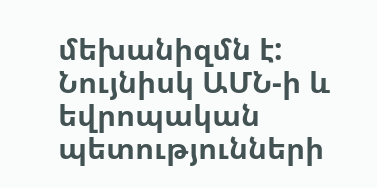մեխանիզմն է: Նույնիսկ ԱՄՆ-ի և եվրոպական պետությունների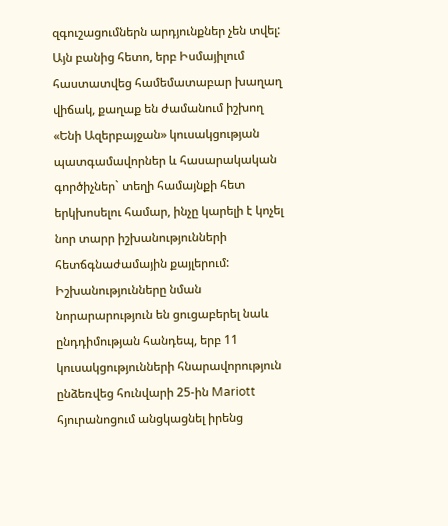զգուշացումներն արդյունքներ չեն տվել:
Այն բանից հետո, երբ Իսմայիլում հաստատվեց համեմատաբար խաղաղ վիճակ, քաղաք են ժամանում իշխող «Ենի Ազերբայջան» կուսակցության պատգամավորներ և հասարակական գործիչներ` տեղի համայնքի հետ երկխոսելու համար, ինչը կարելի է կոչել նոր տարր իշխանությունների հետճգնաժամային քայլերում: Իշխանությունները նման նորարարություն են ցուցաբերել նաև ընդդիմության հանդեպ, երբ 11 կուսակցությունների հնարավորություն ընձեռվեց հունվարի 25-ին Mariott հյուրանոցում անցկացնել իրենց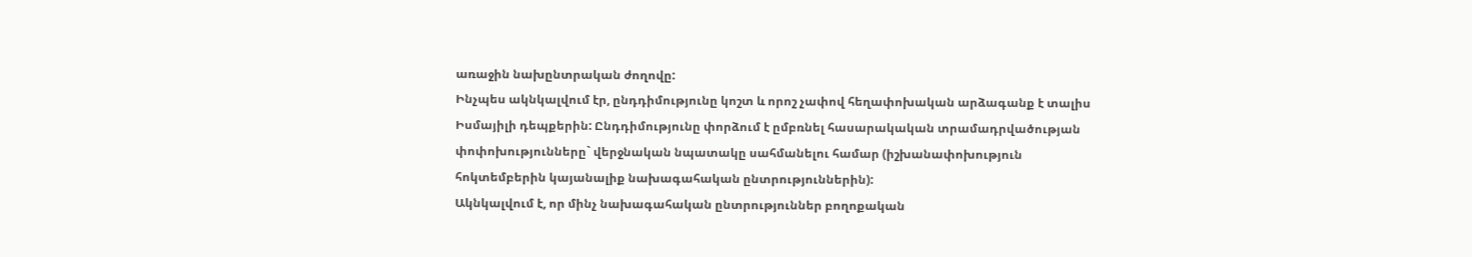առաջին նախընտրական ժողովը:
Ինչպես ակնկալվում էր, ընդդիմությունը կոշտ և որոշ չափով հեղափոխական արձագանք է տալիս Իսմայիլի դեպքերին: Ընդդիմությունը փորձում է ըմբռնել հասարակական տրամադրվածության փոփոխությունները` վերջնական նպատակը սահմանելու համար (իշխանափոխություն հոկտեմբերին կայանալիք նախագահական ընտրություններին):
Ակնկալվում է, որ մինչ նախագահական ընտրություններ բողոքական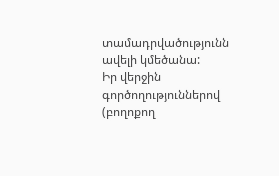տամադրվածությունն ավելի կմեծանա:
Իր վերջին գործողություններով (բողոքող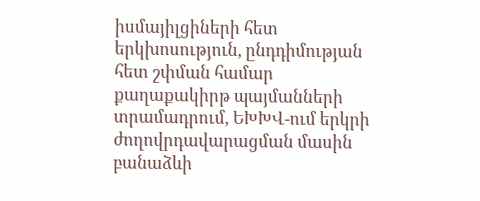իսմայիլցիների հետ երկխոսություն, ընդդիմության հետ շփման համար քաղաքակիրթ պայմանների տրամադրում, ԵԽԽՎ-ում երկրի ժողովրդավարացման մասին բանաձևի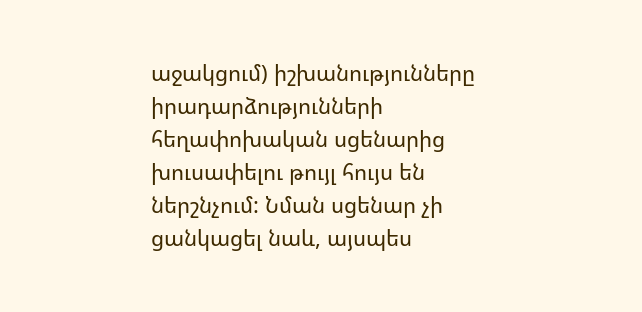աջակցում) իշխանությունները իրադարձությունների հեղափոխական սցենարից խուսափելու թույլ հույս են ներշնչում: Նման սցենար չի ցանկացել նաև, այսպես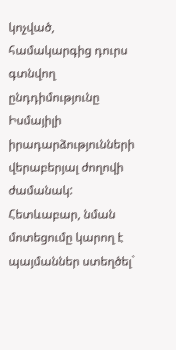կոչված, համակարգից դուրս գտնվող ընդդիմությունը Իսմայիլի իրադարձությունների վերաբերյալ ժողովի ժամանակ:
Հետևաբար, նման մոտեցումը կարող է պայմաններ ստեղծել`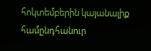հոկտեմբերին կայանալիք համընդհանուր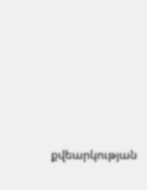քվեարկության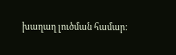խաղաղ լուծման համար: